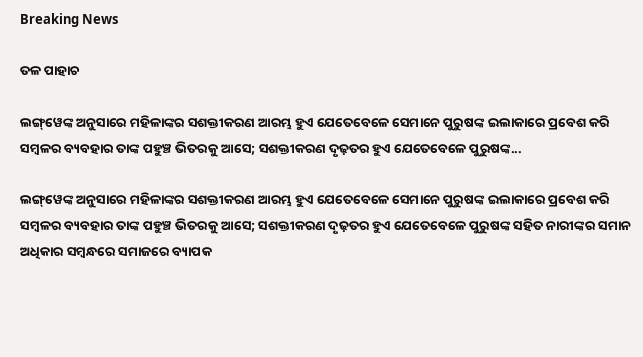Breaking News

ତଳ ପାହାଚ

ଲଙ୍ଗ୍‌ୱେଙ୍କ ଅନୁସାରେ ମହିଳାଙ୍କର ସଶକ୍ତୀକରଣ ଆରମ୍ଭ ହୁଏ ଯେତେବେଳେ ସେମାନେ ପୁରୁଷଙ୍କ ଇଲାକାରେ ପ୍ରବେଶ କରି ସମ୍ବଳର ବ୍ୟବହାର ତାଙ୍କ ପହୁଞ୍ଚ ଭିତରକୁ ଆସେ; ସଶକ୍ତୀକରଣ ଦୃଢ଼ତର ହୁଏ ଯେତେବେଳେ ପୁରୁଷଙ୍କ...

ଲଙ୍ଗ୍‌ୱେଙ୍କ ଅନୁସାରେ ମହିଳାଙ୍କର ସଶକ୍ତୀକରଣ ଆରମ୍ଭ ହୁଏ ଯେତେବେଳେ ସେମାନେ ପୁରୁଷଙ୍କ ଇଲାକାରେ ପ୍ରବେଶ କରି ସମ୍ବଳର ବ୍ୟବହାର ତାଙ୍କ ପହୁଞ୍ଚ ଭିତରକୁ ଆସେ; ସଶକ୍ତୀକରଣ ଦୃଢ଼ତର ହୁଏ ଯେତେବେଳେ ପୁରୁଷଙ୍କ ସହିତ ନାରୀଙ୍କର ସମାନ ଅଧିକାର ସମ୍ବନ୍ଧରେ ସମାଜରେ ବ୍ୟାପକ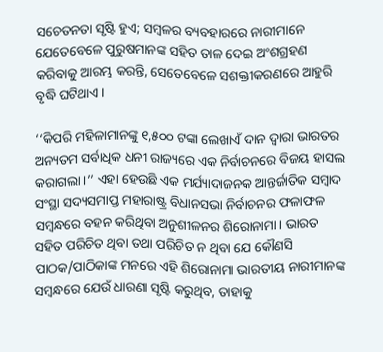ସଚେତନତା ସୃଷ୍ଟି ହୁଏ; ସମ୍ବଳର ବ୍ୟବହାରରେ ନାରୀମାନେ ଯେତେବେଳେ ପୁରୁଷମାନଙ୍କ ସହିତ ତାଳ ଦେଇ ଅଂଶଗ୍ରହଣ କରିବାକୁ ଆରମ୍ଭ କରନ୍ତି, ସେତେବେଳେ ସଶକ୍ତୀକରଣରେ ଆହୁରି ବୃଦ୍ଧି ଘଟିଥାଏ।

‘‘କିପରି ମହିଳାମାନଙ୍କୁ ୧,୫୦୦ ଟଙ୍କା ଲେଖାଏଁ ଦାନ ଦ୍ବାରା ଭାରତର ଅନ୍ୟତମ ସର୍ବାଧିକ ଧନୀ ରାଜ୍ୟରେ ଏକ ନିର୍ବାଚନରେ ବିଜୟ ହାସଲ କରାଗଲା।’’ ଏହା ହେଉଛି ଏକ ମର୍ଯ୍ୟାଦାଜନକ ଆନ୍ତର୍ଜାତିକ ସମ୍ବାଦ ସଂସ୍ଥା ସଦ୍ୟସମାପ୍ତ ମହାରାଷ୍ଟ୍ର ବିଧାନସଭା ନିର୍ବାଚନର ଫଳାଫଳ ସମ୍ବନ୍ଧରେ ବହନ କରିଥିବା ଅନୁଶୀଳନର ଶିରୋନାମା। ଭାରତ ସହିତ ପରିଚିତ ଥିବା ତଥା ପରିଚିତ ନ ଥିବା ଯେ କୌଣସି ପାଠକ/ପାଠିକାଙ୍କ ମନରେ ଏହି ଶିରୋନାମା ଭାରତୀୟ ନାରୀମାନଙ୍କ ସମ୍ବନ୍ଧରେ ଯେଉଁ ଧାରଣା ସୃଷ୍ଟି କରୁଥିବ, ତାହାକୁ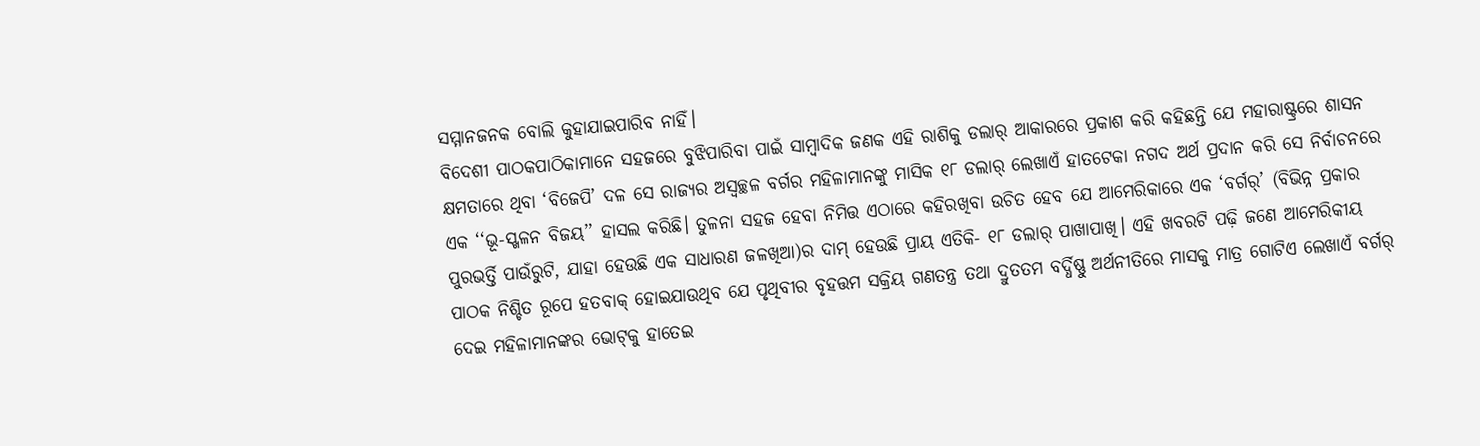ସମ୍ମାନଜନକ ବୋଲି କୁହାଯାଇପାରିବ ନାହିଁ।
ବିଦେଶୀ ପାଠକପାଠିକାମାନେ ସହଜରେ ବୁଝିପାରିବା ପାଇଁ ସାମ୍ବାଦିକ ଜଣକ ଏହି ରାଶିକୁ ଡଲାର୍ ଆକାରରେ ପ୍ରକାଶ କରି କହିଛନ୍ତି ଯେ ମହାରାଷ୍ଟ୍ରରେ ଶାସନ କ୍ଷମତାରେ ଥିବା ‘ବିଜେପି’ ଦଳ ସେ ରାଜ୍ୟର ଅସ୍ବଚ୍ଛଳ ବର୍ଗର ମହିଳାମାନଙ୍କୁ ମାସିକ ୧୮ ଡଲାର୍ ଲେଖାଏଁ ହାତଟେକା ନଗଦ ଅର୍ଥ ପ୍ରଦାନ କରି ସେ ନିର୍ବାଚନରେ ଏକ ‘‘ଭୂ-ସ୍ଖଳନ ବିଜୟ’’ ହାସଲ କରିଛି। ତୁଳନା ସହଜ ହେବା ନିମିତ୍ତ ଏଠାରେ କହିରଖିବା ଉଚିତ ହେବ ଯେ ଆମେରିକାରେ ଏକ ‘ବର୍ଗର୍’ (ବିଭିନ୍ନ ପ୍ରକାର ପୁରଭର୍ତ୍ତି ପାଉଁରୁଟି, ଯାହା ହେଉଛି ଏକ ସାଧାରଣ ଜଳଖିଆ)ର ଦାମ୍ ହେଉଛି ପ୍ରାୟ ଏତିକି- ୧୮ ଡଲାର୍ ପାଖାପାଖି। ଏହି ଖବରଟି ପଢ଼ି ଜଣେ ଆମେରିକୀୟ ପାଠକ ନିଶ୍ଚିତ ରୂପେ ହତବାକ୍ ହୋଇଯାଉଥିବ ଯେ ପୃଥିବୀର ବୃହତ୍ତମ ସକ୍ରିୟ ଗଣତନ୍ତ୍ର ତଥା ଦ୍ରୁତତମ ବର୍ଦ୍ଧିଷ୍ଣୁ ଅର୍ଥନୀତିରେ ମାସକୁ ମାତ୍ର ଗୋଟିଏ ଲେଖାଏଁ ବର୍ଗର୍ ଦେଇ ମହିଳାମାନଙ୍କର ଭୋଟ୍‌କୁ ହାତେଇ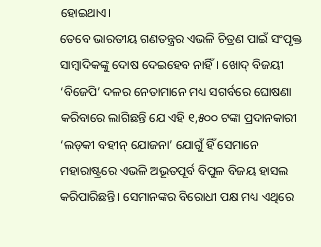ହୋଇଥାଏ।
ତେବେ ଭାରତୀୟ ଗଣତନ୍ତ୍ରର ଏଭଳି ଚିତ୍ରଣ ପାଇଁ ସଂପୃକ୍ତ ସାମ୍ବାଦିକଙ୍କୁ ଦୋଷ ଦେଇହେବ ନାହିଁ। ଖୋଦ୍ ବିଜୟୀ ‘ବିଜେପି’ ଦଳର ନେତାମାନେ ମଧ୍ୟ ସଗର୍ବରେ ଘୋଷଣା କରିବାରେ ଲାଗିଛନ୍ତି ଯେ ଏହି ୧,୫୦୦ ଟଙ୍କା ପ୍ରଦାନକାରୀ ‘ଲଡ୍‌କୀ ବହୀନ୍ ଯୋଜନା’ ଯୋଗୁଁ ହିଁ ସେମାନେ ମହାରାଷ୍ଟ୍ରରେ ଏଭଳି ଅଭୂତପୂର୍ବ ବିପୁଳ ବିଜୟ ହାସଲ କରିପାରିଛନ୍ତି। ସେମାନଙ୍କର ବିରୋଧୀ ପକ୍ଷ ମଧ୍ୟ ଏଥିରେ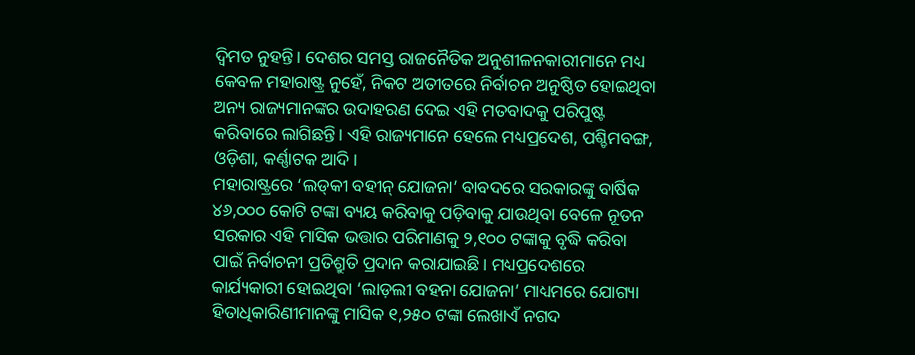ଦ୍ବିମତ ନୁହନ୍ତି। ଦେଶର ସମସ୍ତ ରାଜନୈତିକ ଅନୁଶୀଳନକାରୀମାନେ ମଧ୍ୟ କେବଳ ମହାର‌ାଷ୍ଟ୍ର ନୁହେଁ, ନିକଟ ଅତୀତରେ ନିର୍ବାଚନ ଅନୁଷ୍ଠିତ ହୋଇଥିବା ଅନ୍ୟ ରାଜ୍ୟମାନଙ୍କର ଉଦାହରଣ ଦେଇ ଏହି ମତବାଦକୁ ପରିପୁଷ୍ଟ କରିବାରେ ଲାଗିଛନ୍ତି। ଏହି ରାଜ୍ୟମାନେ ହେଲେ ମଧ୍ୟପ୍ରଦେଶ, ପଶ୍ଚିମବଙ୍ଗ, ଓଡ଼ିଶା, କର୍ଣ୍ଣାଟକ ଆଦି।
ମହାରାଷ୍ଟ୍ରରେ ‘ଲଡ୍‌କୀ ବହୀନ୍ ଯୋଜନା’ ବାବଦରେ ସରକାରଙ୍କୁ ବାର୍ଷିକ ୪୬,୦୦୦ କୋଟି ଟଙ୍କା ବ୍ୟୟ କରିବାକୁ ପଡ଼ିବାକୁ ଯାଉଥିବା ବେଳେ ନୂତନ ସରକାର ଏହି ମାସିକ ଭତ୍ତାର ପରିମାଣକୁ ୨,୧୦୦ ଟଙ୍କାକୁ ବୃଦ୍ଧି କରିବା ପାଇଁ ନିର୍ବାଚନୀ ପ୍ରତିଶ୍ରୁତି ପ୍ରଦାନ କରାଯାଇଛି। ମଧ୍ୟପ୍ରଦେଶରେ କାର୍ଯ୍ୟକାରୀ ହୋଇଥିବା ‘ଲାଡ଼ଲୀ ବହନା ଯୋଜନା’ ମାଧ୍ୟମରେ ଯୋଗ୍ୟା ହିତାଧିକାରିଣୀମାନଙ୍କୁ ମାସିକ ୧,୨୫୦ ଟଙ୍କା ଲେଖାଏଁ ନଗଦ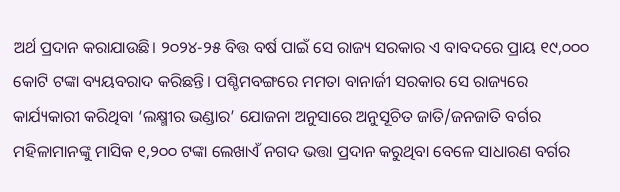ଅର୍ଥ ପ୍ରଦାନ କରାଯାଉଛି। ୨୦୨୪-୨୫ ବିତ୍ତ ବର୍ଷ ପାଇଁ ସେ ରାଜ୍ୟ ସରକାର ଏ ବାବଦରେ ପ୍ରାୟ ୧୯,୦୦୦ କୋଟି ଟଙ୍କା ବ୍ୟୟବରାଦ କରିଛନ୍ତି। ପଶ୍ଚିମବଙ୍ଗରେ ମମତା ବାନାର୍ଜୀ ସରକାର ସେ ରାଜ୍ୟରେ କାର୍ଯ୍ୟକାରୀ କରିଥିବା ‘ଲକ୍ଷ୍ମୀର ଭଣ୍ଡାର’ ଯୋଜନା ଅନୁସାରେ ଅନୁସୂଚିତ ଜାତି/ଜନଜାତି ବର୍ଗର ମହିଳାମାନଙ୍କୁ ମାସିକ ୧,୨୦୦ ଟଙ୍କା ଲେଖାଏଁ ନଗଦ ଭତ୍ତା ପ୍ରଦାନ କରୁଥିବା ବେଳେ ସାଧାରଣ ବର୍ଗର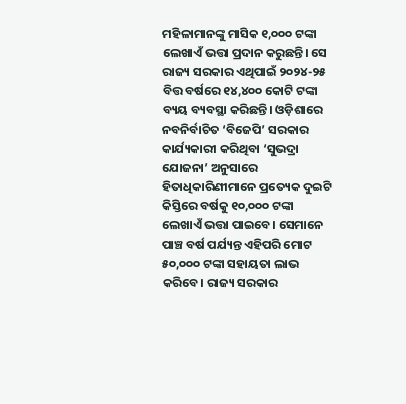ମହିଳାମାନଙ୍କୁ ମାସିକ ୧,୦୦୦ ଟଙ୍କା ଲେଖାଏଁ ଭତ୍ତା ପ୍ରଦାନ କରୁଛନ୍ତି। ସେ ରାଜ୍ୟ ସରକାର ଏଥିପାଇଁ ୨୦୨୪-୨୫ ବିତ୍ତ ବର୍ଷରେ ୧୪,୪୦୦ କୋଟି ଟଙ୍କା ବ୍ୟୟ ବ୍ୟବସ୍ଥା କରିଛନ୍ତି। ଓଡ଼ିଶାରେ ନବନିର୍ବାଚିତ ‘ବିଜେପି’ ସରକାର କାର୍ଯ୍ୟକାରୀ କରିଥିବା ‘ସୁଭଦ୍ରା ଯୋଜନା’ ଅନୁସାରେ ହିତାଧିକାରିଣୀମାନେ ପ୍ରତ୍ୟେକ ଦୁଇଟି କିସ୍ତିରେ ବର୍ଷକୁ ୧୦,୦୦୦ ଟଙ୍କା ଲେଖାଏଁ ଭତ୍ତା ପାଇବେ। ସେମାନେ ପାଞ୍ଚ ବର୍ଷ ପର୍ଯ୍ୟନ୍ତ ଏହିପରି ମୋଟ ୫୦,୦୦୦ ଟଙ୍କା ସହାୟତା ଲାଭ କରିବେ। ରାଜ୍ୟ ସରକାର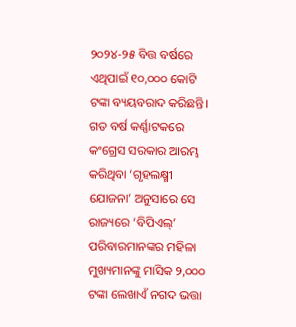୨୦୨୪-୨୫ ବିତ୍ତ ବର୍ଷରେ ଏଥିପାଇଁ ୧୦,୦୦୦ କୋଟି ଟଙ୍କା ବ୍ୟୟବରାଦ କରିଛନ୍ତି। ଗତ ବର୍ଷ କର୍ଣ୍ଣାଟକରେ କଂଗ୍ରେସ ସରକାର ଆରମ୍ଭ କରିଥିବା ‘ଗୃହଲକ୍ଷ୍ମୀ ଯୋଜନା’ ଅନୁସାରେ ସେ ରାଜ୍ୟରେ ‘ବିପିଏଲ୍’ ପରିବାରମାନଙ୍କର ମହିଳା ମୁଖ୍ୟମାନଙ୍କୁ ମାସିକ ୨,୦୦୦ ଟଙ୍କା ଲେଖାଏଁ ନଗଦ ଭତ୍ତା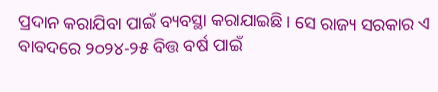ପ୍ରଦାନ କରାଯିବା ପାଇଁ ବ୍ୟବସ୍ଥା କରାଯାଇଛି। ସେ ରାଜ୍ୟ ସରକାର ଏ ବାବଦରେ ୨୦୨୪-୨୫ ବିତ୍ତ ବର୍ଷ ପାଇଁ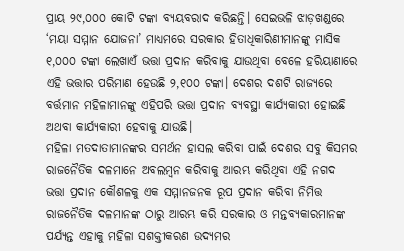ପ୍ରାୟ ୨୯,୦୦୦ କୋଟି ଟଙ୍କା ବ୍ୟୟବରାଦ କରିଛନ୍ତି। ସେଇଭଳି ଝାଡ଼ଖଣ୍ଡରେ ‘ମୟା ସମ୍ମାନ ଯୋଜନା’ ମାଧ୍ୟମରେ ସରକାର ହିତା‌ଧିକାରିଣୀମାନଙ୍କୁ ମାସିକ ୧,୦୦୦ ଟଙ୍କା ଲେଖାଏଁ ଭତ୍ତା ପ୍ରଦାନ କରିବାକୁ ଯାଉଥିବା ବେଳେ ହରିୟାଣାରେ ଏହି ଭତ୍ତାର ପରିମାଣ ହେଉଛି ୨,୧୦୦ ଟଙ୍କା। ଦେଶର ଦଶଟି ରାଜ୍ୟରେ ବର୍ତ୍ତମାନ ମହିଳାମାନଙ୍କୁ ଏହିପରି ଭତ୍ତା ପ୍ରଦାନ ବ୍ୟବସ୍ଥା କାର୍ଯ୍ୟକାରୀ ହୋଇଛି ଅଥବା କାର୍ଯ୍ୟକାରୀ ହେବାକୁ ଯାଉଛି।
ମହିଳା ମତଦାତାମାନଙ୍କର ସମର୍ଥନ ହାସଲ କରିବା ପାଇଁ ଦେଶର ସବୁ କିସମର ରାଜନୈତିକ ଦଳମାନେ ଅବଲମ୍ବନ କରିବାକୁ ଆରମ୍ଭ କରିଥିବା ଏହି ନଗଦ ଭତ୍ତା ପ୍ରଦାନ କୌଶଳକୁ ଏକ ସମ୍ମାନଜନକ ରୂପ ପ୍ରଦାନ କରିବା ନିମିତ୍ତ ରାଜନୈତିକ ଦଳମାନଙ୍କ ଠାରୁ ଆରମ୍ଭ କରି ସରକାର ଓ ମନ୍ତବ୍ୟକାରମାନଙ୍କ ପର୍ଯ୍ୟନ୍ତ ଏହାକୁ ମହିଳା ସଶକ୍ତୀକରଣ ଉଦ୍ୟମର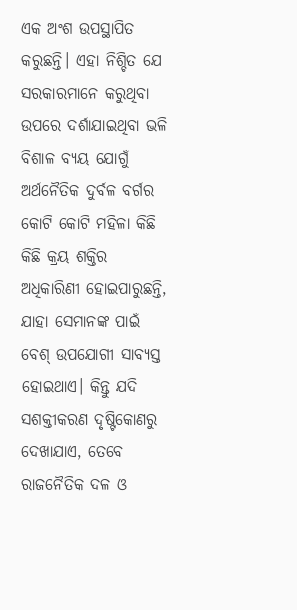ଏକ ଅଂଶ ଉପସ୍ଥାପିତ କରୁଛନ୍ତି। ଏହା ନିଶ୍ଚିତ ଯେ ସରକାରମାନେ କରୁଥିବା ଉପରେ ଦର୍ଶାଯାଇଥିବା ଭଳି ବିଶାଳ ବ୍ୟୟ ଯୋଗୁଁ ଅର୍ଥନୈତିକ ଦୁର୍ବଳ ବର୍ଗର କୋଟି କୋଟି ମହିଳା କିଛି କିଛି କ୍ରୟ ଶକ୍ତିର ଅଧିକାରିଣୀ ହୋଇପାରୁଛନ୍ତି, ଯାହା ସେମାନଙ୍କ ପାଇଁ ବେଶ୍ ଉପଯୋଗୀ ସାବ୍ୟସ୍ତ ହୋଇଥାଏ। କିନ୍ତୁ ଯଦି ସଶକ୍ତୀକରଣ ଦୃଷ୍ଟିକୋଣରୁ ଦେଖାଯାଏ, ତେବେ ରାଜନୈତିକ ଦଳ ଓ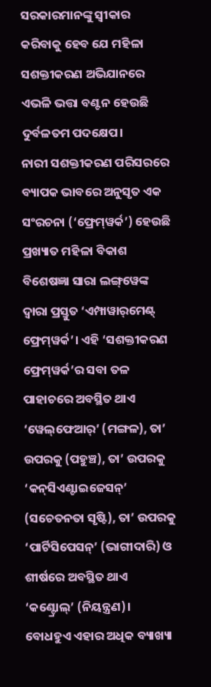ସରକାରମାନଙ୍କୁ ସ୍ବୀକାର କରିବାକୁ ହେବ ଯେ ମହିଳା ସଶକ୍ତୀକରଣ ଅଭିଯାନରେ ଏଭଳି ଭତ୍ତା ବଣ୍ଟନ ହେଉଛି ଦୁର୍ବଳତମ ପଦକ୍ଷେପ।
ନାରୀ ସଶକ୍ତୀକରଣ ପରିସରରେ ବ୍ୟାପକ ଭାବରେ ଅନୁସୃତ ଏକ ସଂରଚନା (‘ଫ୍ରେମ୍‌ୱର୍କ’) ହେଉଛି ପ୍ରଖ୍ୟାତ ମହିଳା ବିକାଶ ବିଶେଷଜ୍ଞା ସାରା ଲଙ୍ଗ୍‌ୱେଙ୍କ ଦ୍ବାରା ପ୍ରସ୍ତୁତ ‘ଏମ୍ପାୱାର୍‌ମେଣ୍ଟ୍ ଫ୍ରେମ୍‌ୱର୍କ’। ଏହି ‘ସଶକ୍ତୀକରଣ ଫ୍ରେମ୍‌ୱର୍କ’ର ସବା ତଳ ପାହାଚରେ ଅବସ୍ଥିତ ଥାଏ ‘ୱେଲ୍‌ଫେଆର୍’ (ମଙ୍ଗଳ), ତା’ ଉପରକୁ (ପହୁଞ୍ଚ), ତା’ ଉପରକୁ ‘କନ୍‌ସିଏଣ୍ଟାଇଜେସନ୍’ (ସଚେତନତା ସୃଷ୍ଟି), ତା’ ଉପରକୁ ‘ପାର୍ଟିସିପେସନ୍’ (ଭାଗୀଦାରି) ଓ ଶୀର୍ଷରେ ଅବସ୍ଥିତ ଥାଏ ‘କଣ୍ଟ୍ରୋଲ୍’ (ନିୟନ୍ତ୍ରଣ)। ବୋଧହୁଏ ଏହାର ଅଧିକ ବ୍ୟାଖ୍ୟା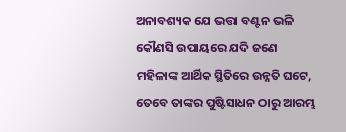ଅନାବଶ୍ୟକ ଯେ ଭତ୍ତା ବଣ୍ଟନ ଭଳି କୌଣସି ଉପାୟରେ ଯଦି ଜଣେ ମହିଳାଙ୍କ ଆର୍ଥିକ ସ୍ଥିତିରେ ଉନ୍ନତି ଘଟେ, ତେବେ ତାଙ୍କର ପୁଷ୍ଟିସାଧନ ଠାରୁ ଆରମ୍ଭ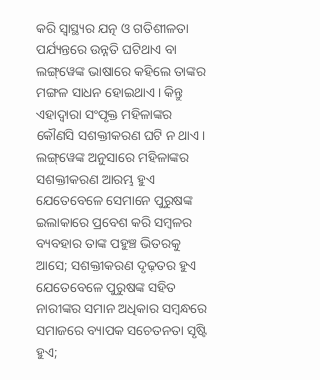କରି ସ୍ବାସ୍ଥ୍ୟର ଯତ୍ନ ଓ ଗତିଶୀଳତା ପର୍ଯ୍ୟନ୍ତରେ ଉନ୍ନତି ଘଟିଥାଏ ବା ଲଙ୍ଗ୍‌ୱେଙ୍କ ଭାଷାରେ କହିଲେ ତାଙ୍କର ମଙ୍ଗଳ ସାଧନ ହୋଇଥା‌ଏ। କିନ୍ତୁ ଏହାଦ୍ବାରା ସଂପୃକ୍ତ ମହିଳାଙ୍କର କୌଣସି ସଶକ୍ତୀକରଣ ଘଟି ନ ଥାଏ। ଲଙ୍ଗ୍‌ୱେଙ୍କ ଅନୁସାରେ ମହିଳାଙ୍କର ସଶକ୍ତୀକରଣ ଆରମ୍ଭ ହୁଏ ଯେତେବେଳେ ସେମାନେ ପୁରୁଷଙ୍କ ଇଲାକାରେ ପ୍ରବେଶ କରି ସମ୍ବଳର ବ୍ୟବହାର ତାଙ୍କ ପହୁଞ୍ଚ ଭିତରକୁ ଆସେ; ସଶକ୍ତୀକରଣ ଦୃଢ଼ତର ହୁଏ ଯେତେବେଳେ ପୁରୁଷଙ୍କ ସହିତ ନାରୀଙ୍କର ସମାନ ଅଧିକାର ସମ୍ବନ୍ଧରେ ସମାଜରେ ବ୍ୟାପକ ସଚେତନତା ସୃଷ୍ଟି ହୁଏ;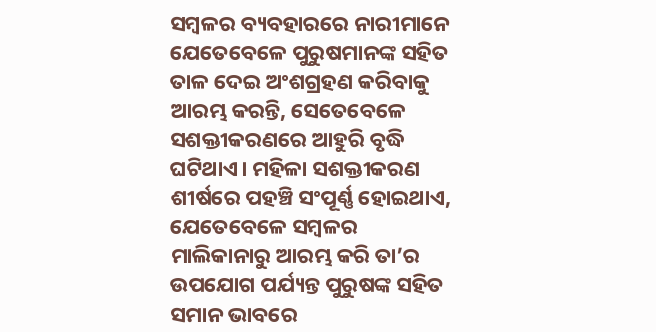ସମ୍ବଳର ବ୍ୟବହାରରେ ନାରୀମାନେ ଯେତେବେଳେ ପୁରୁଷମାନଙ୍କ ସହିତ ତାଳ ଦେଇ ଅଂଶଗ୍ରହଣ କରିବାକୁ ଆରମ୍ଭ କରନ୍ତି, ସେତେବେଳେ ସଶକ୍ତୀକରଣରେ ଆହୁରି ବୃଦ୍ଧି ଘଟିଥାଏ। ମହିଳା ସଶକ୍ତୀକରଣ ଶୀର୍ଷରେ ପହଞ୍ଚି ସଂପୂର୍ଣ୍ଣ ହୋଇଥାଏ, ଯେତେବେଳେ ସମ୍ବଳର ମାଲିକାନାରୁ ଆରମ୍ଭ କରି ତା’ର ଉପଯୋଗ ପର୍ଯ୍ୟନ୍ତ ପୁରୁଷଙ୍କ ସହିତ ସମାନ ଭାବରେ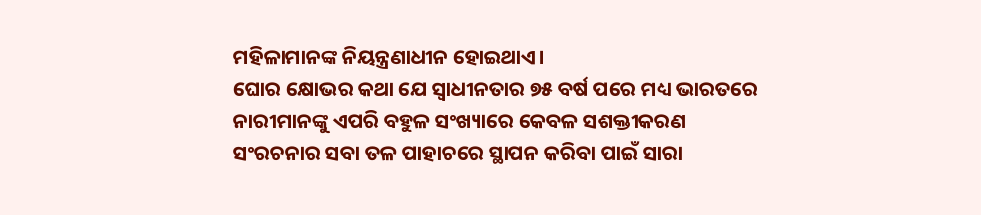ମହିଳାମାନଙ୍କ ନିୟନ୍ତ୍ରଣାଧୀନ ହୋଇଥାଏ।
ଘୋର କ୍ଷୋଭର କଥା ଯେ ସ୍ବାଧୀନତାର ୭୫ ବର୍ଷ ପରେ ମଧ୍ୟ ଭାରତରେ ନାରୀମାନଙ୍କୁ ଏପରି ବହୁଳ ସଂଖ୍ୟାରେ କେବଳ ସଶକ୍ତୀକରଣ ସଂରଚନାର ସବା ତଳ ପାହାଚରେ ସ୍ଥାପନ କରିବା ପାଇଁ ସାରା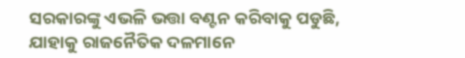ସରକାରଙ୍କୁ ଏଭଳି ଭତ୍ତା ବଣ୍ଟନ କରିବାକୁ ପଡୁଛି, ଯାହାକୁ ରାଜନୈତିକ ଦଳମାନେ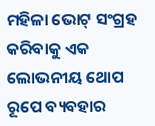ମହିଳା ଭୋଟ୍ ସଂଗ୍ରହ କରିବାକୁ ଏକ ଲୋଭନୀୟ ଥୋପ ରୂପେ ବ୍ୟବହାର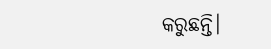କରୁଛନ୍ତି।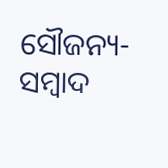ସୌଜନ୍ୟ-ସମ୍ୱାଦ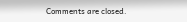Comments are closed.